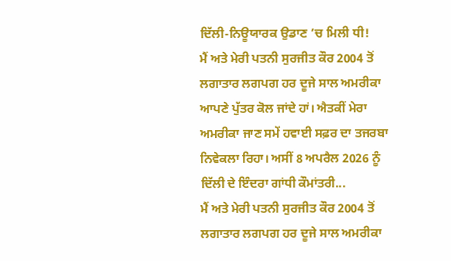ਦਿੱਲੀ-ਨਿਊਯਾਰਕ ਉਡਾਣ ’ਚ ਮਿਲੀ ਧੀ!
ਮੈਂ ਅਤੇ ਮੇਰੀ ਪਤਨੀ ਸੁਰਜੀਤ ਕੌਰ 2004 ਤੋਂ ਲਗਾਤਾਰ ਲਗਪਗ ਹਰ ਦੂਜੇ ਸਾਲ ਅਮਰੀਕਾ ਆਪਣੇ ਪੁੱਤਰ ਕੋਲ ਜਾਂਦੇ ਹਾਂ। ਐਤਕੀਂ ਮੇਰਾ ਅਮਰੀਕਾ ਜਾਣ ਸਮੇਂ ਹਵਾਈ ਸਫ਼ਰ ਦਾ ਤਜਰਬਾ ਨਿਵੇਕਲਾ ਰਿਹਾ। ਅਸੀਂ 8 ਅਪਰੈਲ 2026 ਨੂੰ ਦਿੱਲੀ ਦੇ ਇੰਦਰਾ ਗਾਂਧੀ ਕੌਮਾਂਤਰੀ...
ਮੈਂ ਅਤੇ ਮੇਰੀ ਪਤਨੀ ਸੁਰਜੀਤ ਕੌਰ 2004 ਤੋਂ ਲਗਾਤਾਰ ਲਗਪਗ ਹਰ ਦੂਜੇ ਸਾਲ ਅਮਰੀਕਾ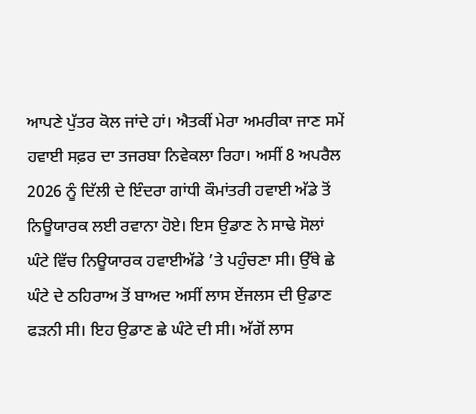ਆਪਣੇ ਪੁੱਤਰ ਕੋਲ ਜਾਂਦੇ ਹਾਂ। ਐਤਕੀਂ ਮੇਰਾ ਅਮਰੀਕਾ ਜਾਣ ਸਮੇਂ ਹਵਾਈ ਸਫ਼ਰ ਦਾ ਤਜਰਬਾ ਨਿਵੇਕਲਾ ਰਿਹਾ। ਅਸੀਂ 8 ਅਪਰੈਲ 2026 ਨੂੰ ਦਿੱਲੀ ਦੇ ਇੰਦਰਾ ਗਾਂਧੀ ਕੌਮਾਂਤਰੀ ਹਵਾਈ ਅੱਡੇ ਤੋਂ ਨਿਊਯਾਰਕ ਲਈ ਰਵਾਨਾ ਹੋਏ। ਇਸ ਉਡਾਣ ਨੇ ਸਾਢੇ ਸੋਲਾਂ ਘੰਟੇ ਵਿੱਚ ਨਿਊਯਾਰਕ ਹਵਾਈਅੱਡੇ ’ਤੇ ਪਹੁੰਚਣਾ ਸੀ। ਉੱਥੇ ਛੇ ਘੰਟੇ ਦੇ ਠਹਿਰਾਅ ਤੋਂ ਬਾਅਦ ਅਸੀਂ ਲਾਸ ਏਂਜਲਸ ਦੀ ਉਡਾਣ ਫੜਨੀ ਸੀ। ਇਹ ਉਡਾਣ ਛੇ ਘੰਟੇ ਦੀ ਸੀ। ਅੱਗੋਂ ਲਾਸ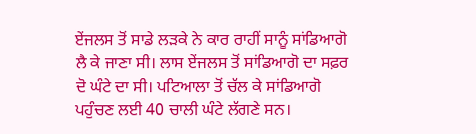ਏਂਜਲਸ ਤੋਂ ਸਾਡੇ ਲੜਕੇ ਨੇ ਕਾਰ ਰਾਹੀਂ ਸਾਨੂੰ ਸਾਂਡਿਆਗੋ ਲੈ ਕੇ ਜਾਣਾ ਸੀ। ਲਾਸ ਏਂਜਲਸ ਤੋਂ ਸਾਂਡਿਆਗੋ ਦਾ ਸਫ਼ਰ ਦੋ ਘੰਟੇ ਦਾ ਸੀ। ਪਟਿਆਲਾ ਤੋਂ ਚੱਲ ਕੇ ਸਾਂਡਿਆਗੋ ਪਹੁੰਚਣ ਲਈ 40 ਚਾਲੀ ਘੰਟੇ ਲੱਗਣੇ ਸਨ।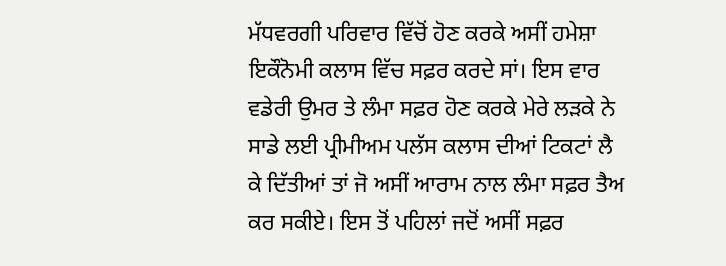ਮੱਧਵਰਗੀ ਪਰਿਵਾਰ ਵਿੱਚੋਂ ਹੋਣ ਕਰਕੇ ਅਸੀਂ ਹਮੇਸ਼ਾ ਇਕੌਨੋਮੀ ਕਲਾਸ ਵਿੱਚ ਸਫ਼ਰ ਕਰਦੇ ਸਾਂ। ਇਸ ਵਾਰ ਵਡੇਰੀ ਉਮਰ ਤੇ ਲੰਮਾ ਸਫ਼ਰ ਹੋਣ ਕਰਕੇ ਮੇਰੇ ਲੜਕੇ ਨੇ ਸਾਡੇ ਲਈ ਪ੍ਰੀਮੀਅਮ ਪਲੱਸ ਕਲਾਸ ਦੀਆਂ ਟਿਕਟਾਂ ਲੈ ਕੇ ਦਿੱਤੀਆਂ ਤਾਂ ਜੋ ਅਸੀਂ ਆਰਾਮ ਨਾਲ ਲੰਮਾ ਸਫ਼ਰ ਤੈਅ ਕਰ ਸਕੀਏ। ਇਸ ਤੋਂ ਪਹਿਲਾਂ ਜਦੋਂ ਅਸੀਂ ਸਫ਼ਰ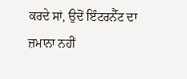ਕਰਦੇ ਸਾਂ, ਉਦੋਂ ਇੰਟਰਨੈੱਟ ਦਾ ਜ਼ਮਾਨਾ ਨਹੀਂ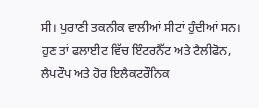ਸੀ। ਪੁਰਾਣੀ ਤਕਨੀਕ ਵਾਲੀਆਂ ਸੀਟਾਂ ਹੁੰਦੀਆਂ ਸਨ। ਹੁਣ ਤਾਂ ਫਲਾਈਟ ਵਿੱਚ ਇੰਟਰਨੈੱਟ ਅਤੇ ਟੈਲੀਫੋਨ, ਲੈਪਟੌਪ ਅਤੇ ਹੋਰ ਇਲੈਕਟਰੌਨਿਕ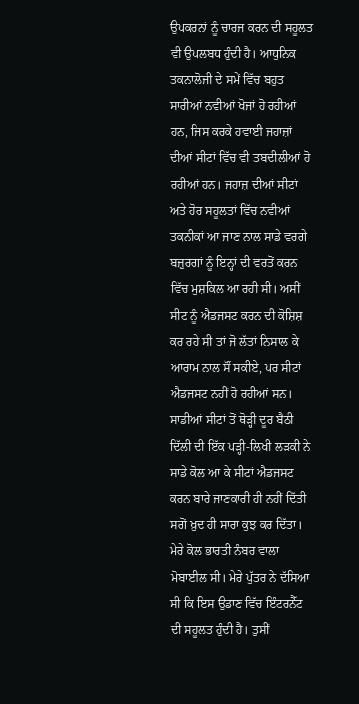ਉਪਕਰਨਾਂ ਨੂੰ ਚਾਰਜ ਕਰਨ ਦੀ ਸਹੂਲਤ ਵੀ ਉਪਲਬਧ ਹੁੰਦੀ ਹੈ। ਆਧੁਨਿਕ ਤਕਨਾਲੋਜੀ ਦੇ ਸਮੇਂ ਵਿੱਚ ਬਹੁਤ ਸਾਰੀਆਂ ਨਵੀਆਂ ਖੋਜਾਂ ਹੋ ਰਹੀਆਂ ਹਨ, ਜਿਸ ਕਰਕੇ ਹਵਾਈ ਜਹਾਜ਼ਾਂ ਦੀਆਂ ਸੀਟਾਂ ਵਿੱਚ ਵੀ ਤਬਦੀਲੀਆਂ ਹੋ ਰਹੀਆਂ ਹਨ। ਜਹਾਜ਼ ਦੀਆਂ ਸੀਟਾਂ ਅਤੇ ਹੋਰ ਸਹੂਲਤਾਂ ਵਿੱਚ ਨਵੀਆਂ ਤਕਨੀਕਾਂ ਆ ਜਾਣ ਨਾਲ ਸਾਡੇ ਵਰਗੇ ਬਜ਼ੁਰਗਾਂ ਨੂੰ ਇਨ੍ਹਾਂ ਦੀ ਵਰਤੋਂ ਕਰਨ ਵਿੱਚ ਮੁਸ਼ਕਿਲ ਆ ਰਹੀ ਸੀ। ਅਸੀਂ ਸੀਟ ਨੂੰ ਐਡਜਸਟ ਕਰਨ ਦੀ ਕੋਸ਼ਿਸ਼ ਕਰ ਰਹੇ ਸੀ ਤਾਂ ਜੋ ਲੱਤਾਂ ਨਿਸਾਲ ਕੇ ਆਰਾਮ ਨਾਲ ਸੌਂ ਸਕੀਏ, ਪਰ ਸੀਟਾਂ ਐਡਜਸਟ ਨਹੀਂ ਹੋ ਰਹੀਆਂ ਸਨ। ਸਾਡੀਆਂ ਸੀਟਾਂ ਤੋਂ ਥੋੜ੍ਹੀ ਦੂਰ ਬੈਠੀ ਦਿੱਲੀ ਦੀ ਇੱਕ ਪੜ੍ਹੀ-ਲਿਖੀ ਲੜਕੀ ਨੇ ਸਾਡੇ ਕੋਲ ਆ ਕੇ ਸੀਟਾਂ ਐਡਜਸਟ ਕਰਨ ਬਾਰੇ ਜਾਣਕਾਰੀ ਹੀ ਨਹੀਂ ਦਿੱਤੀ ਸਗੋਂ ਖ਼ੁਦ ਹੀ ਸਾਰਾ ਕੁਝ ਕਰ ਦਿੱਤਾ। ਮੇਰੇ ਕੋਲ ਭਾਰਤੀ ਨੰਬਰ ਵਾਲਾ ਮੋਬਾਈਲ ਸੀ। ਮੇਰੇ ਪੁੱਤਰ ਨੇ ਦੱਸਿਆ ਸੀ ਕਿ ਇਸ ਉਡਾਣ ਵਿੱਚ ਇੰਟਰਨੈੱਟ ਦੀ ਸਹੂਲਤ ਹੁੰਦੀ ਹੈ। ਤੁਸੀਂ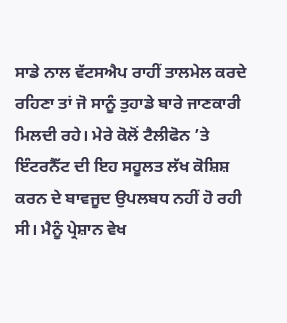ਸਾਡੇ ਨਾਲ ਵੱਟਸਐਪ ਰਾਹੀਂ ਤਾਲਮੇਲ ਕਰਦੇ ਰਹਿਣਾ ਤਾਂ ਜੋ ਸਾਨੂੰ ਤੁਹਾਡੇ ਬਾਰੇ ਜਾਣਕਾਰੀ ਮਿਲਦੀ ਰਹੇ। ਮੇਰੇ ਕੋਲੋਂ ਟੈਲੀਫੋਨ ’ਤੇ ਇੰਟਰਨੈੱਟ ਦੀ ਇਹ ਸਹੂਲਤ ਲੱਖ ਕੋਸ਼ਿਸ਼ ਕਰਨ ਦੇ ਬਾਵਜੂਦ ਉਪਲਬਧ ਨਹੀਂ ਹੋ ਰਹੀ ਸੀ। ਮੈਨੂੰ ਪ੍ਰੇਸ਼ਾਨ ਵੇਖ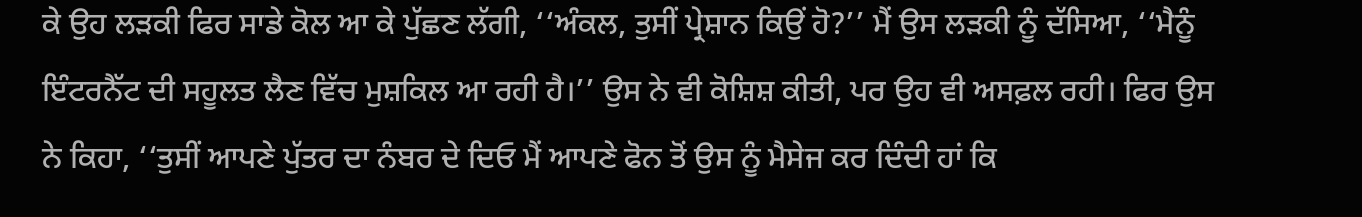ਕੇ ਉਹ ਲੜਕੀ ਫਿਰ ਸਾਡੇ ਕੋਲ ਆ ਕੇ ਪੁੱਛਣ ਲੱਗੀ, ‘‘ਅੰਕਲ, ਤੁਸੀਂ ਪ੍ਰੇਸ਼ਾਨ ਕਿਉਂ ਹੋ?’’ ਮੈਂ ਉਸ ਲੜਕੀ ਨੂੰ ਦੱਸਿਆ, ‘‘ਮੈਨੂੰ ਇੰਟਰਨੈੱਟ ਦੀ ਸਹੂਲਤ ਲੈਣ ਵਿੱਚ ਮੁਸ਼ਕਿਲ ਆ ਰਹੀ ਹੈ।’’ ਉਸ ਨੇ ਵੀ ਕੋਸ਼ਿਸ਼ ਕੀਤੀ, ਪਰ ਉਹ ਵੀ ਅਸਫ਼ਲ ਰਹੀ। ਫਿਰ ਉਸ ਨੇ ਕਿਹਾ, ‘‘ਤੁਸੀਂ ਆਪਣੇ ਪੁੱਤਰ ਦਾ ਨੰਬਰ ਦੇ ਦਿਓ ਮੈਂ ਆਪਣੇ ਫੋਨ ਤੋਂ ਉਸ ਨੂੰ ਮੈਸੇਜ ਕਰ ਦਿੰਦੀ ਹਾਂ ਕਿ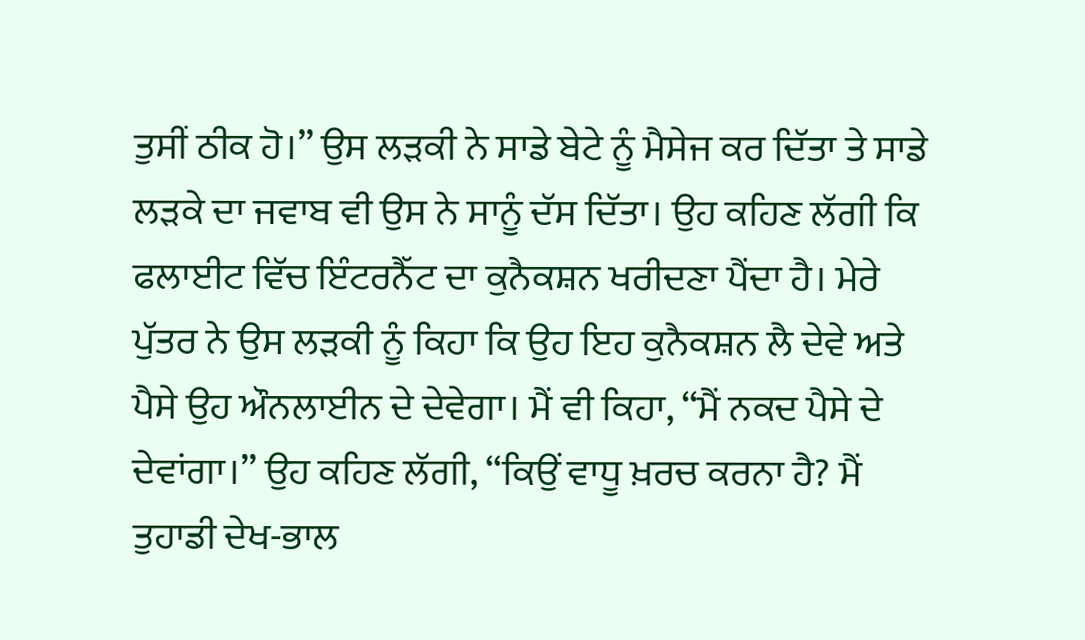ਤੁਸੀਂ ਠੀਕ ਹੋ।’’ ਉਸ ਲੜਕੀ ਨੇ ਸਾਡੇ ਬੇਟੇ ਨੂੰ ਮੈਸੇਜ ਕਰ ਦਿੱਤਾ ਤੇ ਸਾਡੇ ਲੜਕੇ ਦਾ ਜਵਾਬ ਵੀ ਉਸ ਨੇ ਸਾਨੂੰ ਦੱਸ ਦਿੱਤਾ। ਉਹ ਕਹਿਣ ਲੱਗੀ ਕਿ ਫਲਾਈਟ ਵਿੱਚ ਇੰਟਰਨੈੱਟ ਦਾ ਕੁਨੈਕਸ਼ਨ ਖਰੀਦਣਾ ਪੈਂਦਾ ਹੈ। ਮੇਰੇ ਪੁੱਤਰ ਨੇ ਉਸ ਲੜਕੀ ਨੂੰ ਕਿਹਾ ਕਿ ਉਹ ਇਹ ਕੁਨੈਕਸ਼ਨ ਲੈ ਦੇਵੇ ਅਤੇ ਪੈਸੇ ਉਹ ਔਨਲਾਈਨ ਦੇ ਦੇਵੇਗਾ। ਮੈਂ ਵੀ ਕਿਹਾ, ‘‘ਮੈਂ ਨਕਦ ਪੈਸੇ ਦੇ ਦੇਵਾਂਗਾ।’’ ਉਹ ਕਹਿਣ ਲੱਗੀ, ‘‘ਕਿਉਂ ਵਾਧੂ ਖ਼ਰਚ ਕਰਨਾ ਹੈ? ਮੈਂ ਤੁਹਾਡੀ ਦੇਖ-ਭਾਲ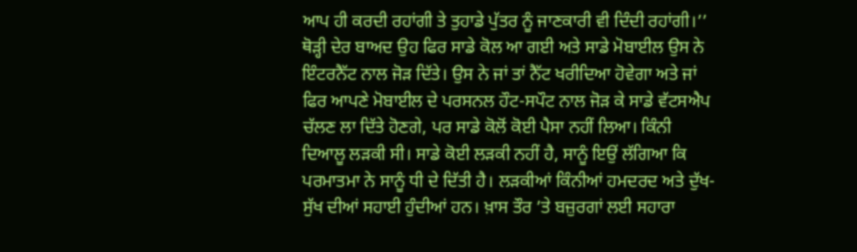ਆਪ ਹੀ ਕਰਦੀ ਰਹਾਂਗੀ ਤੇ ਤੁਹਾਡੇ ਪੁੱਤਰ ਨੂੰ ਜਾਣਕਾਰੀ ਵੀ ਦਿੰਦੀ ਰਹਾਂਗੀ।’’ ਥੋੜ੍ਹੀ ਦੇਰ ਬਾਅਦ ਉਹ ਫਿਰ ਸਾਡੇ ਕੋਲ ਆ ਗਈ ਅਤੇ ਸਾਡੇ ਮੋਬਾਈਲ ਉਸ ਨੇ ਇੰਟਰਨੈੱਟ ਨਾਲ ਜੋੜ ਦਿੱਤੇ। ਉਸ ਨੇ ਜਾਂ ਤਾਂ ਨੈੱਟ ਖਰੀਦਿਆ ਹੋਵੇਗਾ ਅਤੇ ਜਾਂ ਫਿਰ ਆਪਣੇ ਮੋਬਾਈਲ ਦੇ ਪਰਸਨਲ ਹੌਟ-ਸਪੌਟ ਨਾਲ ਜੋੜ ਕੇ ਸਾਡੇ ਵੱਟਸਐਪ ਚੱਲਣ ਲਾ ਦਿੱਤੇ ਹੋਣਗੇ, ਪਰ ਸਾਡੇ ਕੋਲੋਂ ਕੋਈ ਪੈਸਾ ਨਹੀਂ ਲਿਆ। ਕਿੰਨੀ ਦਿਆਲੂ ਲੜਕੀ ਸੀ। ਸਾਡੇ ਕੋਈ ਲੜਕੀ ਨਹੀਂ ਹੈ, ਸਾਨੂੰ ਇਉਂ ਲੱਗਿਆ ਕਿ ਪਰਮਾਤਮਾ ਨੇ ਸਾਨੂੰ ਧੀ ਦੇ ਦਿੱਤੀ ਹੈ। ਲੜਕੀਆਂ ਕਿੰਨੀਆਂ ਹਮਦਰਦ ਅਤੇ ਦੁੱਖ-ਸੁੱਖ ਦੀਆਂ ਸਹਾਈ ਹੁੰਦੀਆਂ ਹਨ। ਖ਼ਾਸ ਤੌਰ ’ਤੇ ਬਜ਼ੁਰਗਾਂ ਲਈ ਸਹਾਰਾ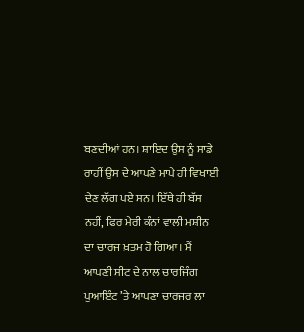ਬਣਦੀਆਂ ਹਨ। ਸ਼ਾਇਦ ਉਸ ਨੂੰ ਸਾਡੇ ਰਾਹੀਂ ਉਸ ਦੇ ਆਪਣੇ ਮਾਪੇ ਹੀ ਵਿਖਾਈ ਦੇਣ ਲੱਗ ਪਏ ਸਨ। ਇੱਥੇ ਹੀ ਬੱਸ ਨਹੀਂ, ਫਿਰ ਮੇਰੀ ਕੰਨਾਂ ਵਾਲੀ ਮਸ਼ੀਨ ਦਾ ਚਾਰਜ ਖ਼ਤਮ ਹੋ ਗਿਆ। ਮੈਂ ਆਪਣੀ ਸੀਟ ਦੇ ਨਾਲ ਚਾਰਜਿੰਗ ਪੁਆਇੰਟ ’ਤੇ ਆਪਣਾ ਚਾਰਜਰ ਲਾ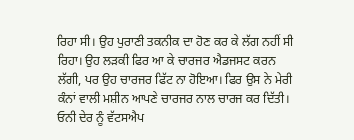ਰਿਹਾ ਸੀ। ਉਹ ਪੁਰਾਣੀ ਤਕਨੀਕ ਦਾ ਹੋਣ ਕਰ ਕੇ ਲੱਗ ਨਹੀਂ ਸੀ ਰਿਹਾ। ਉਹ ਲੜਕੀ ਫਿਰ ਆ ਕੇ ਚਾਰਜਰ ਐਡਜਸਟ ਕਰਨ ਲੱਗੀ, ਪਰ ਉਹ ਚਾਰਜਰ ਫਿੱਟ ਨਾ ਹੋਇਆ। ਫਿਰ ਉਸ ਨੇ ਮੇਰੀ ਕੰਨਾਂ ਵਾਲੀ ਮਸ਼ੀਨ ਆਪਣੇ ਚਾਰਜਰ ਨਾਲ ਚਾਰਜ ਕਰ ਦਿੱਤੀ। ਓਨੀ ਦੇਰ ਨੂੰ ਵੱਟਸਐਪ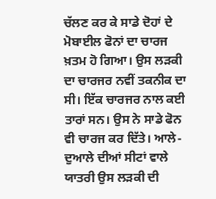ਚੱਲਣ ਕਰ ਕੇ ਸਾਡੇ ਦੋਹਾਂ ਦੇ ਮੋਬਾਈਲ ਫੋਨਾਂ ਦਾ ਚਾਰਜ ਖ਼ਤਮ ਹੋ ਗਿਆ। ਉਸ ਲੜਕੀ ਦਾ ਚਾਰਜਰ ਨਵੀਂ ਤਕਨੀਕ ਦਾ ਸੀ। ਇੱਕ ਚਾਰਜਰ ਨਾਲ ਕਈ ਤਾਰਾਂ ਸਨ। ਉਸ ਨੇ ਸਾਡੇ ਫੋਨ ਵੀ ਚਾਰਜ ਕਰ ਦਿੱਤੇ। ਆਲੇ-ਦੁਆਲੇ ਦੀਆਂ ਸੀਟਾਂ ਵਾਲੇ ਯਾਤਰੀ ਉਸ ਲੜਕੀ ਦੀ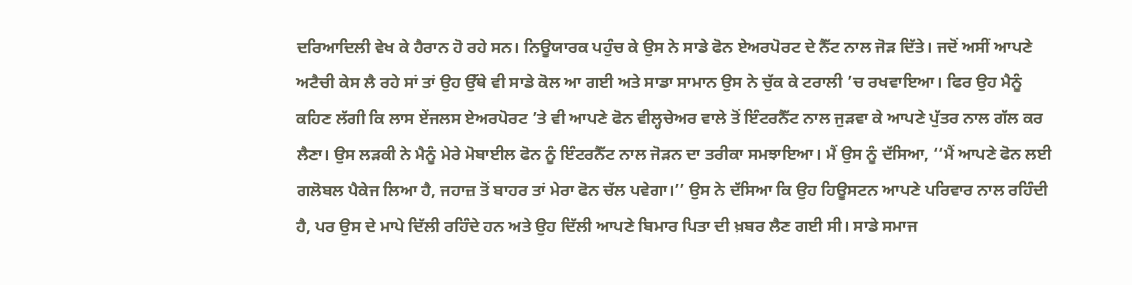ਦਰਿਆਦਿਲੀ ਵੇਖ ਕੇ ਹੈਰਾਨ ਹੋ ਰਹੇ ਸਨ। ਨਿਊਯਾਰਕ ਪਹੁੰਚ ਕੇ ਉਸ ਨੇ ਸਾਡੇ ਫੋਨ ਏਅਰਪੋਰਟ ਦੇ ਨੈੱਟ ਨਾਲ ਜੋੜ ਦਿੱਤੇ। ਜਦੋਂ ਅਸੀਂ ਆਪਣੇ ਅਟੈਚੀ ਕੇਸ ਲੈ ਰਹੇ ਸਾਂ ਤਾਂ ਉਹ ਉੱਥੇ ਵੀ ਸਾਡੇ ਕੋਲ ਆ ਗਈ ਅਤੇ ਸਾਡਾ ਸਾਮਾਨ ਉਸ ਨੇ ਚੁੱਕ ਕੇ ਟਰਾਲੀ ’ਚ ਰਖਵਾਇਆ। ਫਿਰ ਉਹ ਮੈਨੂੰ ਕਹਿਣ ਲੱਗੀ ਕਿ ਲਾਸ ਏਂਜਲਸ ਏਅਰਪੋਰਟ ’ਤੇ ਵੀ ਆਪਣੇ ਫੋਨ ਵੀਲ੍ਹਚੇਅਰ ਵਾਲੇ ਤੋਂ ਇੰਟਰਨੈੱਟ ਨਾਲ ਜੁੜਵਾ ਕੇ ਆਪਣੇ ਪੁੱਤਰ ਨਾਲ ਗੱਲ ਕਰ ਲੈਣਾ। ਉਸ ਲੜਕੀ ਨੇ ਮੈਨੂੰ ਮੇਰੇ ਮੋਬਾਈਲ ਫੋਨ ਨੂੰ ਇੰਟਰਨੈੱਟ ਨਾਲ ਜੋੜਨ ਦਾ ਤਰੀਕਾ ਸਮਝਾਇਆ। ਮੈਂ ਉਸ ਨੂੰ ਦੱਸਿਆ, ‘‘ਮੈਂ ਆਪਣੇ ਫੋਨ ਲਈ ਗਲੋਬਲ ਪੈਕੇਜ ਲਿਆ ਹੈ, ਜਹਾਜ਼ ਤੋਂ ਬਾਹਰ ਤਾਂ ਮੇਰਾ ਫੋਨ ਚੱਲ ਪਵੇਗਾ।’’ ਉਸ ਨੇ ਦੱਸਿਆ ਕਿ ਉਹ ਹਿਊਸਟਨ ਆਪਣੇ ਪਰਿਵਾਰ ਨਾਲ ਰਹਿੰਦੀ ਹੈ, ਪਰ ਉਸ ਦੇ ਮਾਪੇ ਦਿੱਲੀ ਰਹਿੰਦੇ ਹਨ ਅਤੇ ਉਹ ਦਿੱਲੀ ਆਪਣੇ ਬਿਮਾਰ ਪਿਤਾ ਦੀ ਖ਼ਬਰ ਲੈਣ ਗਈ ਸੀ। ਸਾਡੇ ਸਮਾਜ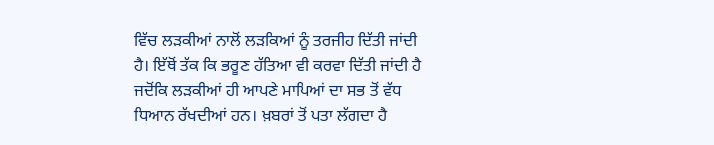ਵਿੱਚ ਲੜਕੀਆਂ ਨਾਲੋਂ ਲੜਕਿਆਂ ਨੂੰ ਤਰਜੀਹ ਦਿੱਤੀ ਜਾਂਦੀ ਹੈ। ਇੱਥੋਂ ਤੱਕ ਕਿ ਭਰੂਣ ਹੱਤਿਆ ਵੀ ਕਰਵਾ ਦਿੱਤੀ ਜਾਂਦੀ ਹੈ ਜਦੋਂਕਿ ਲੜਕੀਆਂ ਹੀ ਆਪਣੇ ਮਾਪਿਆਂ ਦਾ ਸਭ ਤੋਂ ਵੱਧ ਧਿਆਨ ਰੱਖਦੀਆਂ ਹਨ। ਖ਼ਬਰਾਂ ਤੋਂ ਪਤਾ ਲੱਗਦਾ ਹੈ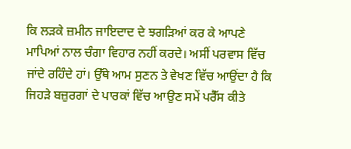ਕਿ ਲੜਕੇ ਜ਼ਮੀਨ ਜਾਇਦਾਦ ਦੇ ਝਗੜਿਆਂ ਕਰ ਕੇ ਆਪਣੇ ਮਾਪਿਆਂ ਨਾਲ ਚੰਗਾ ਵਿਹਾਰ ਨਹੀਂ ਕਰਦੇ। ਅਸੀਂ ਪਰਵਾਸ ਵਿੱਚ ਜਾਂਦੇ ਰਹਿੰਦੇ ਹਾਂ। ਉੱਥੇ ਆਮ ਸੁਣਨ ਤੇ ਵੇਖਣ ਵਿੱਚ ਆਉਂਦਾ ਹੈ ਕਿ ਜਿਹੜੇ ਬਜ਼ੁਰਗਾਂ ਦੇ ਪਾਰਕਾਂ ਵਿੱਚ ਆਉਣ ਸਮੇਂ ਪਰੈੱਸ ਕੀਤੇ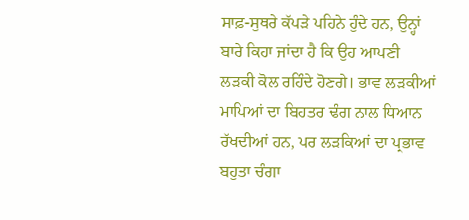ਸਾਫ਼-ਸੁਥਰੇ ਕੱਪੜੇ ਪਹਿਨੇ ਹੁੰਦੇ ਹਨ, ਉਨ੍ਹਾਂ ਬਾਰੇ ਕਿਹਾ ਜਾਂਦਾ ਹੈ ਕਿ ਉਹ ਆਪਣੀ ਲੜਕੀ ਕੋਲ ਰਹਿੰਦੇ ਹੋਣਗੇ। ਭਾਵ ਲੜਕੀਆਂ ਮਾਪਿਆਂ ਦਾ ਬਿਹਤਰ ਢੰਗ ਨਾਲ ਧਿਆਨ ਰੱਖਦੀਆਂ ਹਨ, ਪਰ ਲੜਕਿਆਂ ਦਾ ਪ੍ਰਭਾਵ ਬਹੁਤਾ ਚੰਗਾ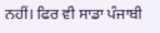ਨਹੀਂ। ਫਿਰ ਵੀ ਸਾਡਾ ਪੰਜਾਬੀ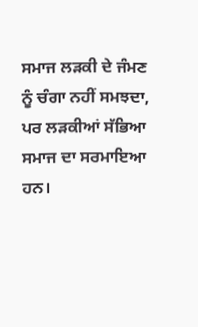ਸਮਾਜ ਲੜਕੀ ਦੇ ਜੰਮਣ ਨੂੰ ਚੰਗਾ ਨਹੀਂ ਸਮਝਦਾ, ਪਰ ਲੜਕੀਆਂ ਸੱਭਿਆ ਸਮਾਜ ਦਾ ਸਰਮਾਇਆ ਹਨ।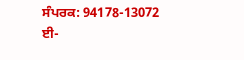ਸੰਪਰਕ: 94178-13072
ਈ-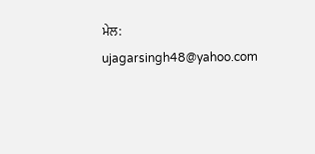ਮੇਲ: ujagarsingh48@yahoo.com